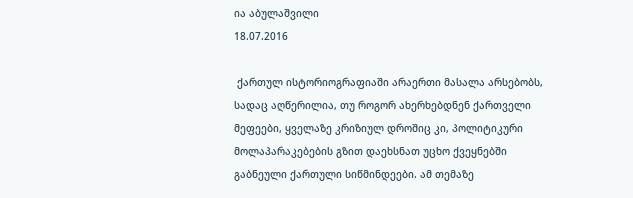ია აბულაშვილი
18.07.2016

 ქართულ ისტორიოგრაფიაში არაერთი მასალა არსებობს, სადაც აღწერილია, თუ როგორ ახერხებდნენ ქართველი მეფეები, ყველაზე კრიზიულ დროშიც კი, პოლიტიკური მოლაპარაკებების გზით დაეხსნათ უცხო ქვეყნებში გაბნეული ქართული სიწმინდეები. ამ თემაზე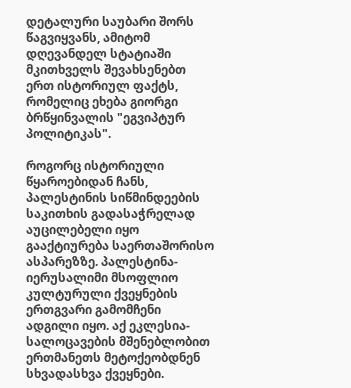დეტალური საუბარი შორს წაგვიყვანს, ამიტომ დღევანდელ სტატიაში მკითხველს შევახსენებთ ერთ ისტორიულ ფაქტს, რომელიც ეხება გიორგი ბრწყინვალის "ეგვიპტურ პოლიტიკას".

როგორც ისტორიული წყაროებიდან ჩანს, პალესტინის სიწმინდეების საკითხის გადასაჭრელად აუცილებელი იყო გააქტიურება საერთაშორისო ასპარეზზე. პალესტინა-იერუსალიმი მსოფლიო კულტურული ქვეყნების ერთგვარი გამომჩენი ადგილი იყო. აქ ეკლესია-სალოცავების მშენებლობით ერთმანეთს მეტოქეობდნენ სხვადასხვა ქვეყნები.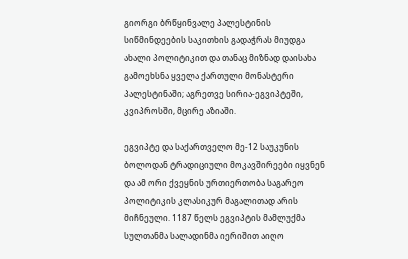გიორგი ბრწყინვალე პალესტინის სიწმინდეების საკითხის გადაჭრას მიუდგა ახალი პოლიტიკით და თანაც მიზნად დაისახა გამოეხსნა ყველა ქართული მონასტერი პალესტინაში; აგრეთვე სირია-ეგვიპტეში, კვიპროსში, მცირე აზიაში.

ეგვიპტე და საქართველო მე-12 საუკუნის ბოლოდან ტრადიციული მოკავშირეები იყვნენ და ამ ორი ქვეყნის ურთიერთობა საგარეო პოლიტიკის კლასიკურ მაგალითად არის მიჩნეული. 1187 წელს ეგვიპტის მამლუქმა სულთანმა სალადინმა იერიშით აიღო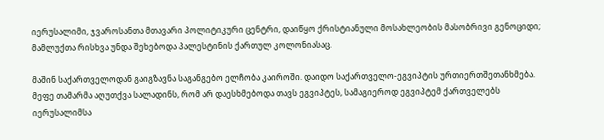იერუსალიმი, ჯვაროსანთა მთავარი პოლიტიკური ცენტრი, დაიწყო ქრისტიანული მოსახლეობის მასობრივი გენოციდი; მამლუქთა რისხვა უნდა შეხებოდა პალესტინის ქართულ კოლონიასაც.

მაშინ საქართველოდან გაიგზავნა საგანგებო ელჩობა კაიროში. დაიდო საქართველო-ეგვიპტის ურთიერთშეთანხმება. მეფე თამარმა აღუთქვა სალადინს, რომ არ დაესხმებოდა თავს ეგვიპტეს, სამაგიეროდ ეგვიპტემ ქართველებს იერუსალიმსა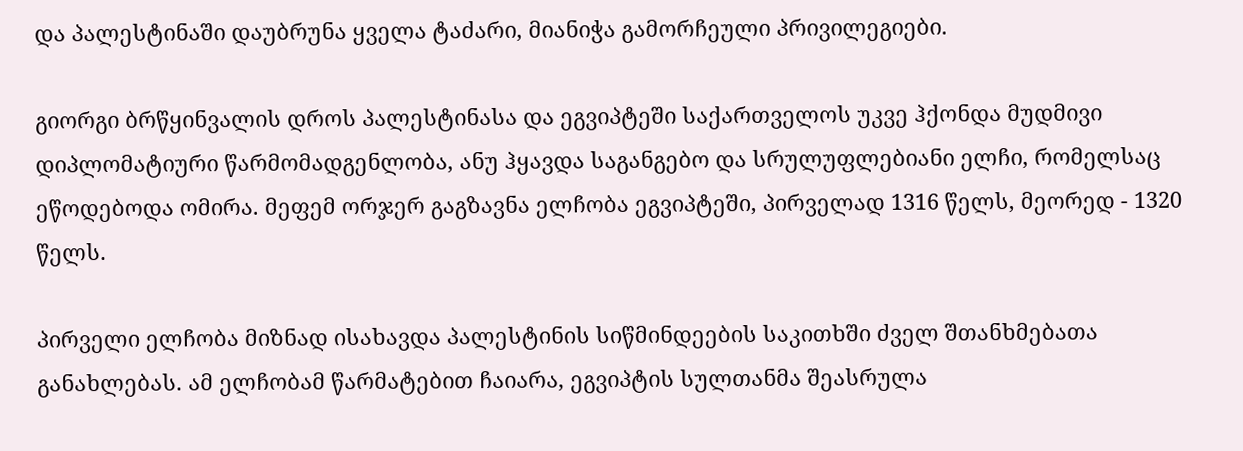და პალესტინაში დაუბრუნა ყველა ტაძარი, მიანიჭა გამორჩეული პრივილეგიები.

გიორგი ბრწყინვალის დროს პალესტინასა და ეგვიპტეში საქართველოს უკვე ჰქონდა მუდმივი დიპლომატიური წარმომადგენლობა, ანუ ჰყავდა საგანგებო და სრულუფლებიანი ელჩი, რომელსაც ეწოდებოდა ომირა. მეფემ ორჯერ გაგზავნა ელჩობა ეგვიპტეში, პირველად 1316 წელს, მეორედ - 1320 წელს.

პირველი ელჩობა მიზნად ისახავდა პალესტინის სიწმინდეების საკითხში ძველ შთანხმებათა განახლებას. ამ ელჩობამ წარმატებით ჩაიარა, ეგვიპტის სულთანმა შეასრულა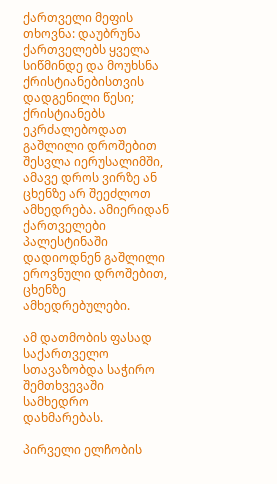ქართველი მეფის თხოვნა: დაუბრუნა ქართველებს ყველა სიწმინდე და მოუხსნა ქრისტიანებისთვის დადგენილი წესი; ქრისტიანებს ეკრძალებოდათ გაშლილი დროშებით შესვლა იერუსალიმში, ამავე დროს ვირზე ან ცხენზე არ შეეძლოთ ამხედრება. ამიერიდან ქართველები პალესტინაში დადიოდნენ გაშლილი ეროვნული დროშებით, ცხენზე ამხედრებულები.

ამ დათმობის ფასად საქართველო სთავაზობდა საჭირო შემთხვევაში სამხედრო დახმარებას.

პირველი ელჩობის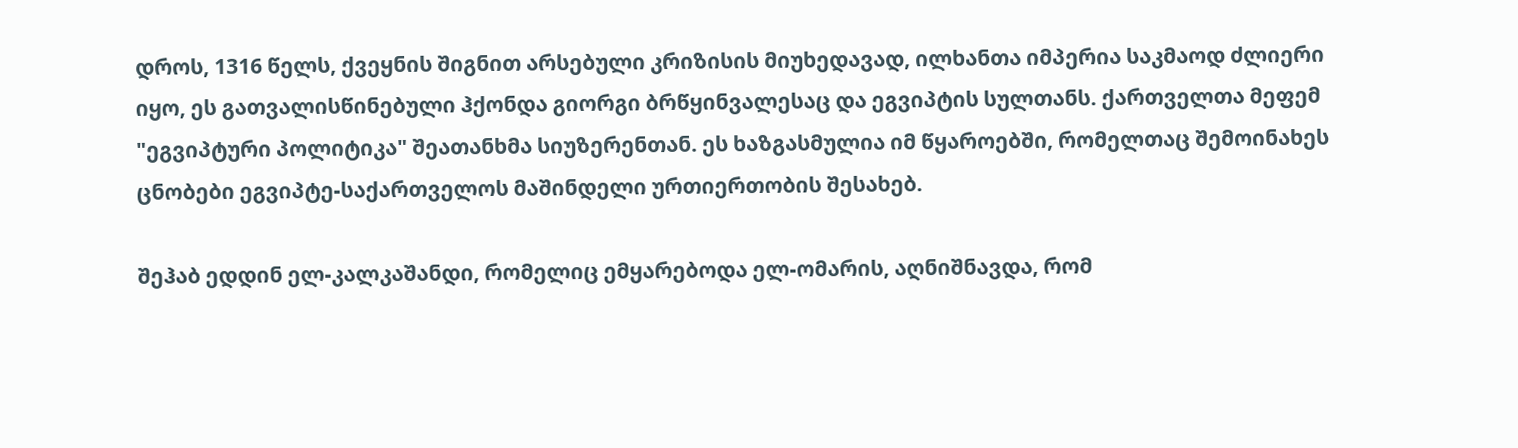დროს, 1316 წელს, ქვეყნის შიგნით არსებული კრიზისის მიუხედავად, ილხანთა იმპერია საკმაოდ ძლიერი იყო, ეს გათვალისწინებული ჰქონდა გიორგი ბრწყინვალესაც და ეგვიპტის სულთანს. ქართველთა მეფემ "ეგვიპტური პოლიტიკა" შეათანხმა სიუზერენთან. ეს ხაზგასმულია იმ წყაროებში, რომელთაც შემოინახეს ცნობები ეგვიპტე-საქართველოს მაშინდელი ურთიერთობის შესახებ.

შეჰაბ ედდინ ელ-კალკაშანდი, რომელიც ემყარებოდა ელ-ომარის, აღნიშნავდა, რომ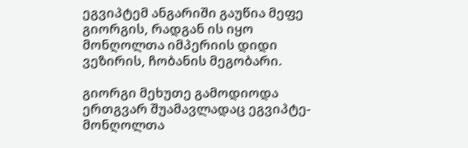ეგვიპტემ ანგარიში გაუწია მეფე გიორგის, რადგან ის იყო მონღოლთა იმპერიის დიდი ვეზირის, ჩობანის მეგობარი.

გიორგი მეხუთე გამოდიოდა ერთგვარ შუამავლადაც ეგვიპტე-მონღოლთა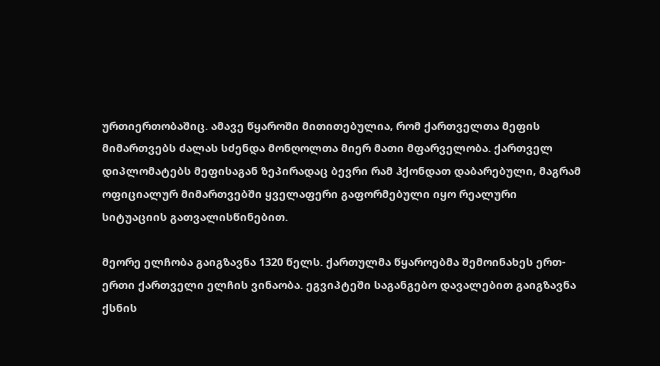ურთიერთობაშიც. ამავე წყაროში მითითებულია, რომ ქართველთა მეფის მიმართვებს ძალას სძენდა მონღოლთა მიერ მათი მფარველობა. ქართველ დიპლომატებს მეფისაგან ზეპირადაც ბევრი რამ ჰქონდათ დაბარებული, მაგრამ ოფიციალურ მიმართვებში ყველაფერი გაფორმებული იყო რეალური სიტუაციის გათვალისწინებით.

მეორე ელჩობა გაიგზავნა 1320 წელს. ქართულმა წყაროებმა შემოინახეს ერთ-ერთი ქართველი ელჩის ვინაობა. ეგვიპტეში საგანგებო დავალებით გაიგზავნა ქსნის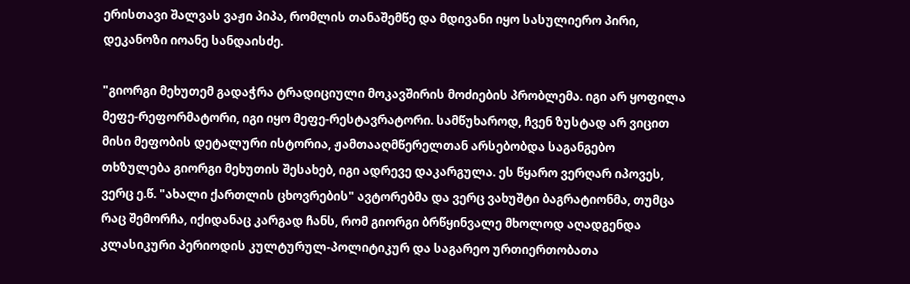ერისთავი შალვას ვაჟი პიპა, რომლის თანაშემწე და მდივანი იყო სასულიერო პირი, დეკანოზი იოანე სანდაისძე.

"გიორგი მეხუთემ გადაჭრა ტრადიციული მოკავშირის მოძიების პრობლემა. იგი არ ყოფილა მეფე-რეფორმატორი, იგი იყო მეფე-რესტავრატორი. სამწუხაროდ, ჩვენ ზუსტად არ ვიცით მისი მეფობის დეტალური ისტორია, ჟამთააღმწერელთან არსებობდა საგანგებო თხზულება გიორგი მეხუთის შესახებ, იგი ადრევე დაკარგულა. ეს წყარო ვერღარ იპოვეს, ვერც ე.წ. "ახალი ქართლის ცხოვრების" ავტორებმა და ვერც ვახუშტი ბაგრატიონმა, თუმცა რაც შემორჩა, იქიდანაც კარგად ჩანს, რომ გიორგი ბრწყინვალე მხოლოდ აღადგენდა კლასიკური პერიოდის კულტურულ-პოლიტიკურ და საგარეო ურთიერთობათა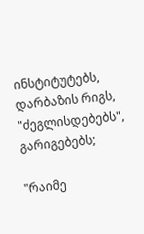ინსტიტუტებს, დარბაზის რიგს, "ძეგლისდებებს", გარიგებებს;

"რაიმე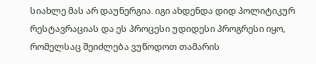სიახლე მას არ დაუნერგია. იგი ახდენდა დიდ პოლიტიკურ რესტავრაციას და ეს პროცესი უდიდესი პროგრესი იყო, რომელსაც შეიძლება ვუწოდოთ თამარის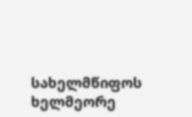სახელმწიფოს ხელმეორე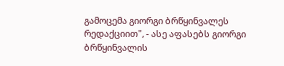გამოცემა გიორგი ბრწყინვალეს რედაქციით", - ასე აფასებს გიორგი ბრწყინვალის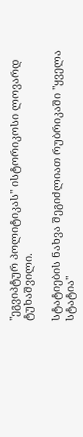"ეგვიპტურ პოლიტიკას" ისტორიკოსი ლოვარდ ტუხაშვილი.

სტატიების ნახვა შეგიძლიათ რუბრიკაში "ყველა სტატია"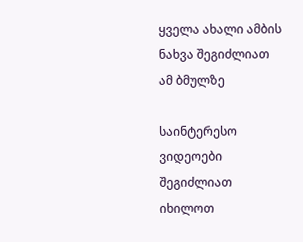ყველა ახალი ამბის ნახვა შეგიძლიათ ამ ბმულზე

საინტერესო ვიდეოები შეგიძლიათ იხილოთ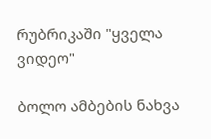რუბრიკაში "ყველა ვიდეო"

ბოლო ამბების ნახვა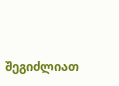შეგიძლიათ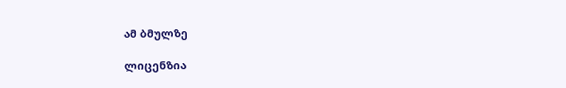ამ ბმულზე

ლიცენზია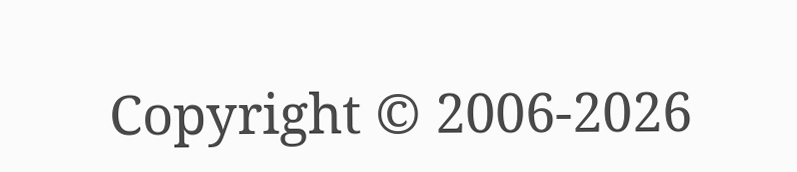Copyright © 2006-2026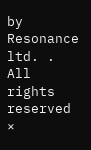by Resonance ltd. . All rights reserved
×